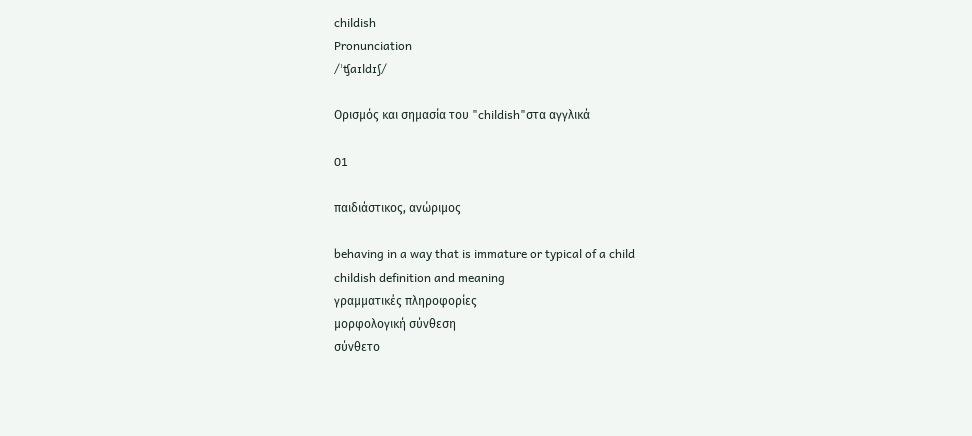childish
Pronunciation
/ˈʧaɪldɪʃ/

Ορισμός και σημασία του "childish"στα αγγλικά

01

παιδιάστικος, ανώριμος

behaving in a way that is immature or typical of a child
childish definition and meaning
γραμματικές πληροφορίες
μορφολογική σύνθεση
σύνθετο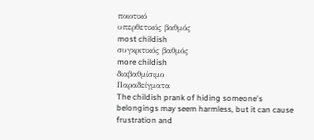ποιοτικό
υπερθετικός βαθμός
most childish
συγκριτικός βαθμός
more childish
διαβαθμίσιμο
Παραδείγματα
The childish prank of hiding someone's belongings may seem harmless, but it can cause frustration and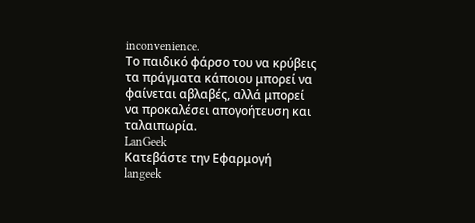inconvenience.
Το παιδικό φάρσο του να κρύβεις τα πράγματα κάποιου μπορεί να φαίνεται αβλαβές, αλλά μπορεί να προκαλέσει απογοήτευση και ταλαιπωρία.
LanGeek
Κατεβάστε την Εφαρμογή
langeek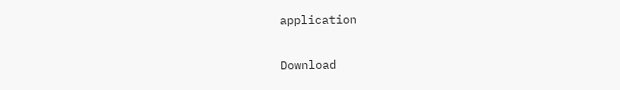application

Download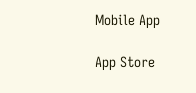Mobile App

App Store